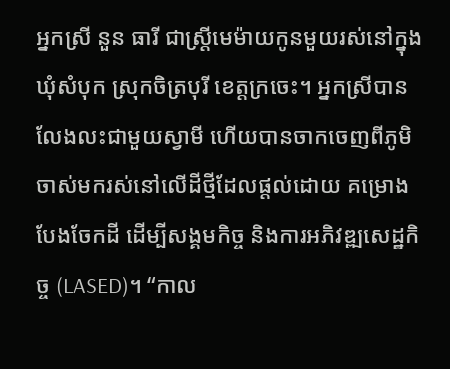អ្នកស្រី នួន ធារី ជាស្ត្រីមេម៉ាយកូនមួយរស់នៅក្នុងឃុំសំបុក ស្រុកចិត្របុរី ខេត្តក្រចេះ។ អ្នកស្រីបានលែងលះជាមួយស្វាមី ហើយបានចាកចេញពីភូមិចាស់មករស់នៅលើដីថ្មីដែលផ្តល់ដោយ គម្រោងបែងចែកដី ដើម្បីសង្គមកិច្ច និងការអភិវឌ្ឍសេដ្ឋកិច្ច (LASED)។ “កាល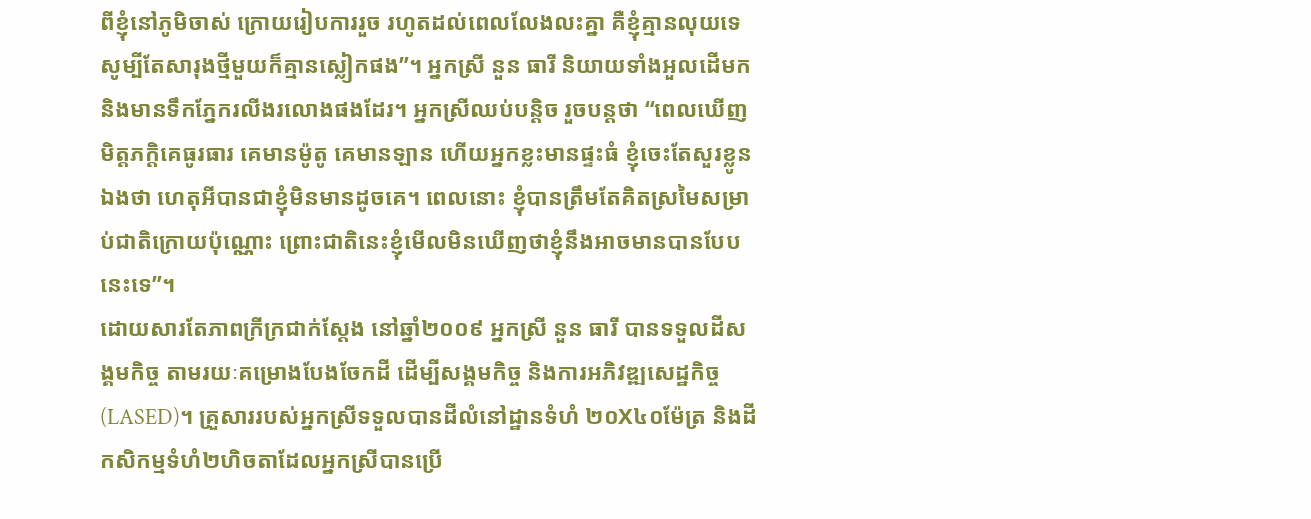ពីខ្ញុំនៅភូមិចាស់ ក្រោយរៀបការរួច រហូតដល់ពេលលែងលះគ្នា គឺខ្ញុំគ្មានលុយទេ សូម្បីតែសារុងថ្មីមួយក៏គ្មានស្លៀកផង”។ អ្នកស្រី នួន ធារី និយាយទាំងអួលដើមក និងមានទឹកភ្នែករលីងរលោងផងដែរ។ អ្នកស្រីឈប់បន្តិច រួចបន្តថា “ពេលឃើញមិត្តភក្តិគេធូរធារ គេមានម៉ូតូ គេមានឡាន ហើយអ្នកខ្លះមានផ្ទះធំ ខ្ញុំចេះតែសួរខ្លូនឯងថា ហេតុអីបានជាខ្ញុំមិនមានដូចគេ។ ពេលនោះ ខ្ញុំបានត្រឹមតែគិតស្រមៃសម្រាប់ជាតិក្រោយប៉ុណ្ណោះ ព្រោះជាតិនេះខ្ញុំមើលមិនឃើញថាខ្ញុំនឹងអាចមានបានបែបនេះទេ”។
ដោយសារតែភាពក្រីក្រជាក់ស្តែង នៅឆ្នាំ២០០៩ អ្នកស្រី នួន ធារី បានទទួលដីសង្គមកិច្ច តាមរយៈគម្រោងបែងចែកដី ដើម្បីសង្គមកិច្ច និងការអភិវឌ្ឍសេដ្ឋកិច្ច (LASED)។ គ្រួសាររបស់អ្នកស្រីទទួលបានដីលំនៅដ្ឋានទំហំ ២០X៤០ម៉ែត្រ និងដីកសិកម្មទំហំ២ហិចតាដែលអ្នកស្រីបានប្រើ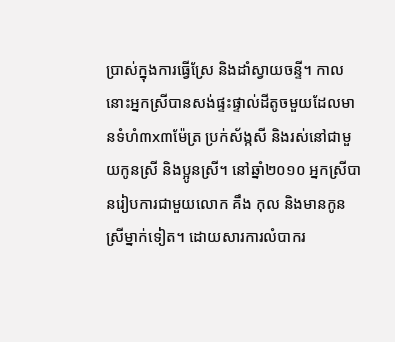ប្រាស់ក្នុងការធ្វើស្រែ និងដាំស្វាយចន្ទី។ កាលនោះអ្នកស្រីបានសង់ផ្ទះផ្ទាល់ដីតូចមួយដែលមានទំហំ៣x៣ម៉ែត្រ ប្រក់ស័ង្កសី និងរស់នៅជាមួយកូនស្រី និងប្អូនស្រី។ នៅឆ្នាំ២០១០ អ្នកស្រីបានរៀបការជាមួយលោក គឹង កុល និងមានកូនស្រីម្នាក់ទៀត។ ដោយសារការលំបាករ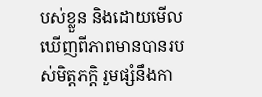បស់ខ្លួន និងដោយមើលឃើញពីភាពមានបានរបស់មិត្តភក្តិ រួមផ្សំនឹងកា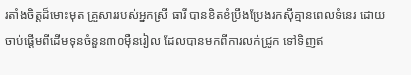រតាំងចិត្តដ៏មោះមុត គ្រួសាររបស់អ្នកស្រី ធារី បានខិតខំប្រឹងប្រែងរកស៊ីគ្មានពេលទំនេរ ដោយចាប់ផ្តើមពីដើមទុនចំនួន៣០ម៉ឺនរៀល ដែលបានមកពីការលក់ជ្រូក ទៅទិញឥ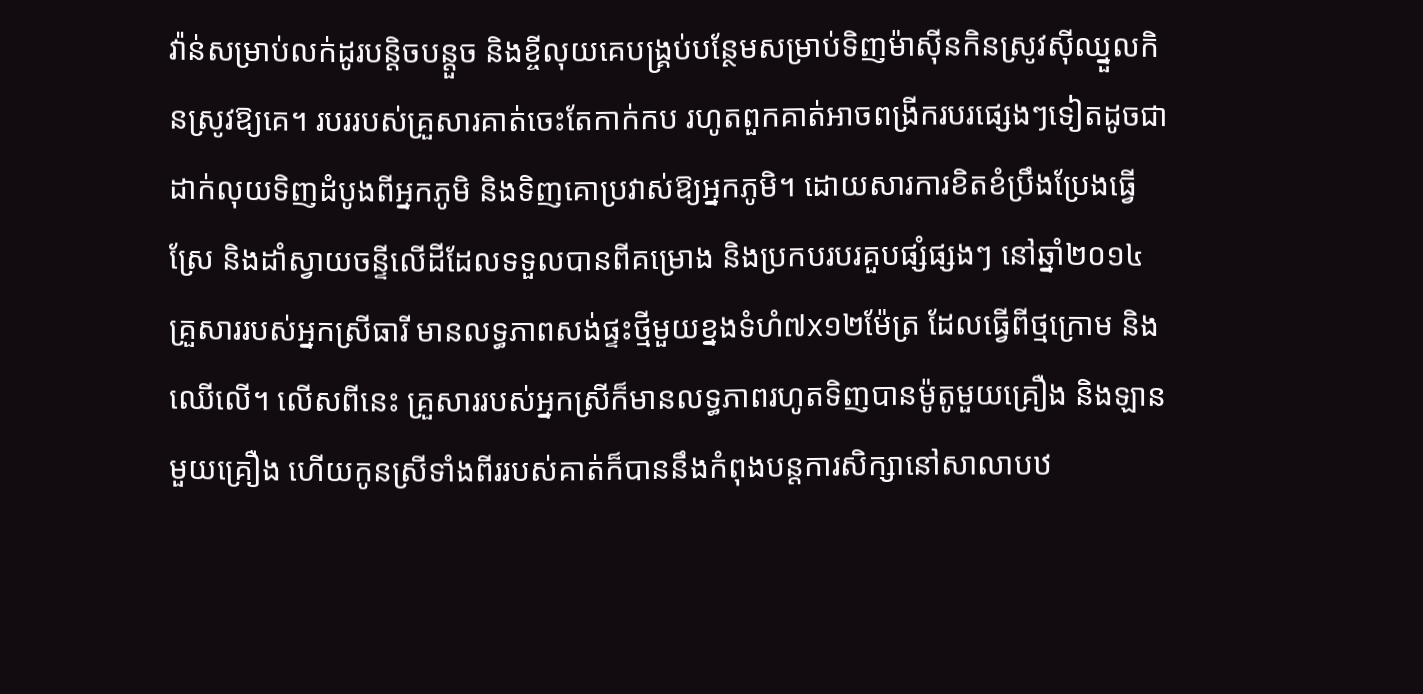វ៉ាន់សម្រាប់លក់ដូរបន្តិចបន្តួច និងខ្ចីលុយគេបង្គ្រប់បន្ថែមសម្រាប់ទិញម៉ាស៊ីនកិនស្រូវស៊ីឈ្នួលកិនស្រូវឱ្យគេ។ របររបស់គ្រួសារគាត់ចេះតែកាក់កប រហូតពួកគាត់អាចពង្រីករបរផ្សេងៗទៀតដូចជា ដាក់លុយទិញដំបូងពីអ្នកភូមិ និងទិញគោប្រវាស់ឱ្យអ្នកភូមិ។ ដោយសារការខិតខំប្រឹងប្រែងធ្វើស្រែ និងដាំស្វាយចន្ទីលើដីដែលទទួលបានពីគម្រោង និងប្រកបរបរគួបផ្សំផ្សងៗ នៅឆ្នាំ២០១៤ គ្រួសាររបស់អ្នកស្រីធារី មានលទ្ធភាពសង់ផ្ទះថ្មីមួយខ្នងទំហំ៧x១២ម៉ែត្រ ដែលធ្វើពីថ្មក្រោម និងឈើលើ។ លើសពីនេះ គ្រួសាររបស់អ្នកស្រីក៏មានលទ្ធភាពរហូតទិញបានម៉ូតូមួយគ្រឿង និងឡានមួយគ្រឿង ហើយកូនស្រីទាំងពីររបស់គាត់ក៏បាននឹងកំពុងបន្តការសិក្សានៅសាលាបឋ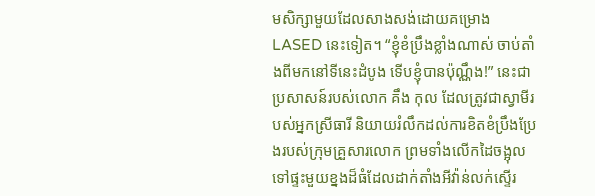មសិក្សាមួយដែលសាងសង់ដោយគម្រោង LASED នេះទៀត។ “ខ្ញុំខំប្រឹងខ្លាំងណាស់ ចាប់តាំងពីមកនៅទីនេះដំបូង ទើបខ្ញុំបានប៉ុណ្ណឹង!” នេះជាប្រសាសន៍របស់លោក គឹង កុល ដែលត្រូវជាស្វាមីរបស់អ្នកស្រីធារី និយាយរំលឹកដល់ការខិតខំប្រឹងប្រែងរបស់ក្រុមគ្រួសារលោក ព្រមទាំងលើកដៃចង្អុលទៅផ្ទះមួយខ្នងដ៏ធំដែលដាក់តាំងអីវ៉ាន់លក់ស្ទើរ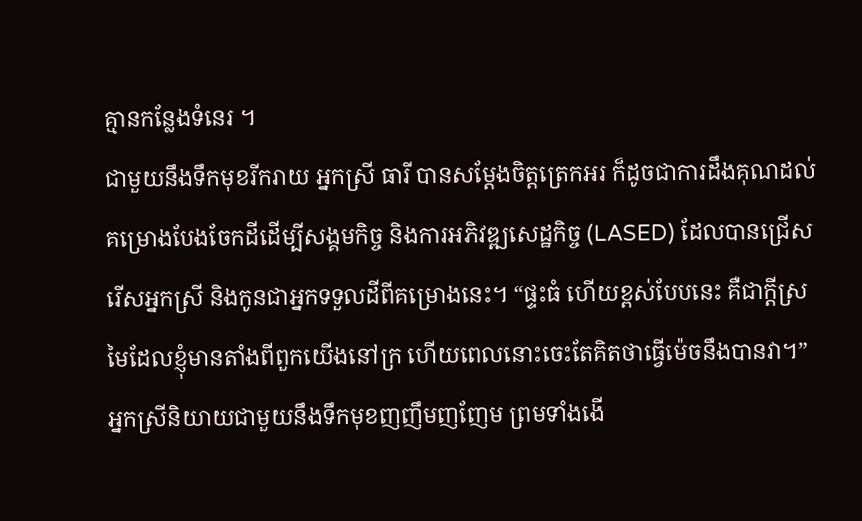គ្មានកន្លែងទំនេរ ។
ជាមួយនឹងទឹកមុខរីករាយ អ្នកស្រី ធារី បានសម្តែងចិត្តត្រេកអរ ក៏ដូចជាការដឹងគុណដល់គម្រោងបែងចែកដីដើម្បីសង្គមកិច្ច និងការអភិវឌ្ឍសេដ្ឋកិច្ច (LASED) ដែលបានជ្រើសរើសអ្នកស្រី និងកូនជាអ្នកទទួលដីពីគម្រោងនេះ។ “ផ្ទះធំ ហើយខ្ពស់បែបនេះ គឺជាក្តីស្រមៃដែលខ្ញុំមានតាំងពីពួកយើងនៅក្រ ហើយពេលនោះចេះតែគិតថាធ្វើម៉េចនឹងបានវា។” អ្នកស្រីនិយាយជាមួយនឹងទឹកមុខញញឹមញញែម ព្រមទាំងងើ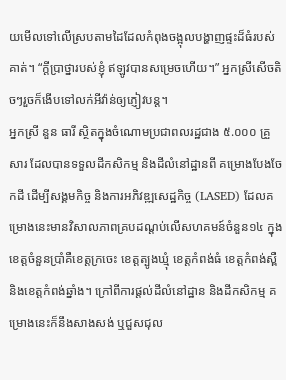យមើលទៅលើស្របតាមដៃដែលកំពុងចង្អុលបង្ហាញផ្ទះដ៏ធំរបស់គាត់។ “ក្តីប្រាថ្នារបស់ខ្ញុំ ឥឡូវបានសម្រេចហើយ។” អ្នកស្រីសើចតិចៗរួចក៏ងើបទៅលក់អីវ៉ាន់ឲ្យភ្ញៀវបន្ត។
អ្នកស្រី នួន ធារី ស្ថិតក្នុងចំណោមប្រជាពលរដ្ឋជាង ៥.០០០ គ្រួសារ ដែលបានទទួលដីកសិកម្ម និងដីលំនៅដ្ឋានពី គម្រោងបែងចែកដី ដើម្បីសង្គមកិច្ច និងការអភិវឌ្ឍសេដ្ឋកិច្ច (LASED) ដែលគម្រោងនេះមានវិសាលភាពគ្របដណ្តប់លើសហគមន៍ចំនួន១៤ ក្នុងខេត្តចំនួនប្រាំគឺខេត្តក្រចេះ ខេត្តត្បូងឃ្មុំ ខេត្តកំពង់ធំ ខេត្តកំពង់ស្ពឺ និងខេត្តកំពង់ឆ្នាំង។ ក្រៅពីការផ្តល់ដីលំនៅដ្ឋាន និងដីកសិកម្ម គម្រោងនេះក៏នឹងសាងសង់ ឬជួសជុល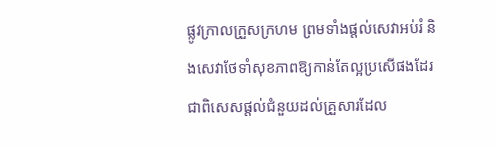ផ្លូវក្រាលក្រួសក្រហម ព្រមទាំងផ្តល់សេវាអប់រំ និងសេវាថែទាំសុខភាពឱ្យកាន់តែល្អប្រសើផងដែរ ជាពិសេសផ្តល់ជំនួយដល់គ្រួសារដែល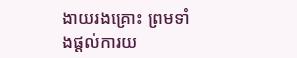ងាយរងគ្រោះ ព្រមទាំងផ្ដល់ការយ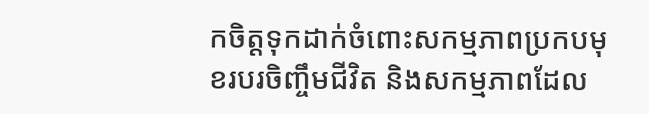កចិត្តទុកដាក់ចំពោះសកម្មភាពប្រកបមុខរបរចិញ្ចឹមជីវិត និងសកម្មភាពដែល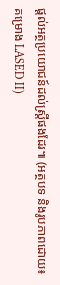ផ្ដល់អត្ថប្រយោជន៍ដល់ស្រ្តីផងដែរ៕ (អត្ថបទ និងរូបភាពដោយ៖ គម្រោង LASED II)